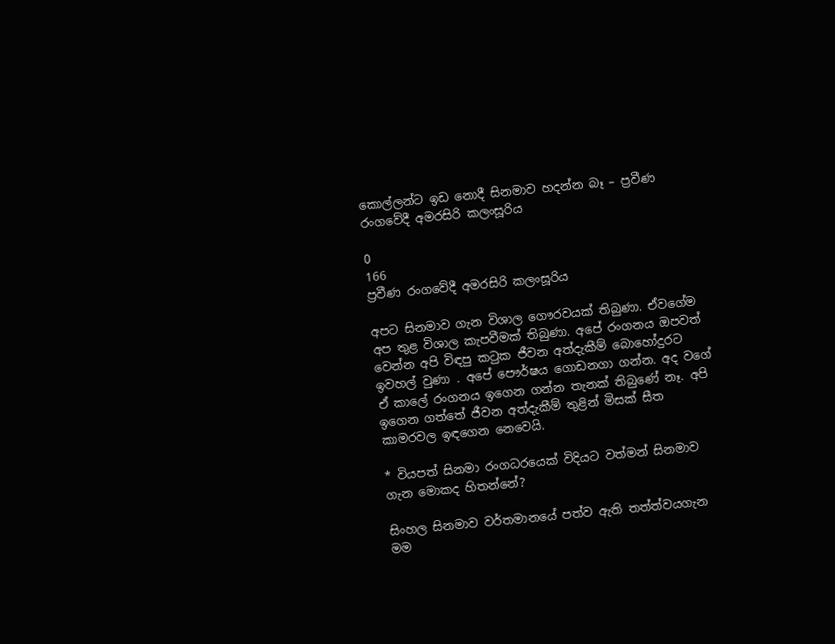කොල්ලන්ට ඉඩ නොදී සිනමාව හදන්න බෑ – ප්‍රවීණ රංගවේදී අමරසිරි කලංසූරිය

0
166
ප්‍රවීණ රංගවේදී අමරසිරි කලංසූරිය

අපට සිනමාව ගැන විශාල ගෞරවයක් තිබුණා. ඒවගේම අප තුළ විශාල කැපවීමක් තිබුණා. අපේ රංගනය ඔපවත් වෙන්න අපි විඳපු කටුක ජීවන අත්දැකීම් බොහෝදුරට ඉවහල් වුණා . අපේ පෞර්ෂය ගොඩනගා ගන්න. අද වගේ ඒ කාලේ රංගනය ඉගෙන ගන්න තැනක් තිබුණේ නෑ. අපි ඉගෙන ගත්තේ ජීවන අත්දැකීම් තුළින් මිසක් සීත කාමරවල ඉඳගෙන නෙවෙයි.

* වියපත් සිනමා රංගධරයෙක් විදියට වත්මන් සිනමාව ගැන මොකද හිතන්නේ?

සිංහල සිනමාව වර්තමානයේ පත්ව ඇති තත්ත්වයගැන මම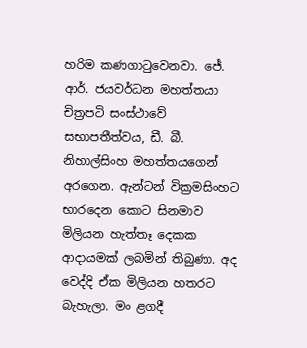හරිම කණගාටුවෙනවා. ජේ. ආර්. ජයවර්ධන මහත්තයා චිත්‍රපටි සංස්ථාවේ සභාපතීත්වය, ඩී. බී. නිහාල්සිංහ මහත්තයගෙන් අරගෙන. ඇන්ටන් වික්‍රමසිංහට භාරදෙන කොට සිනමාව මිලියන හැත්තෑ දෙකක ආදායමක් ලබමින් තිබුණා. අද වෙද්දි ඒක මිලියන හතරට බැහැලා. මං ළගදී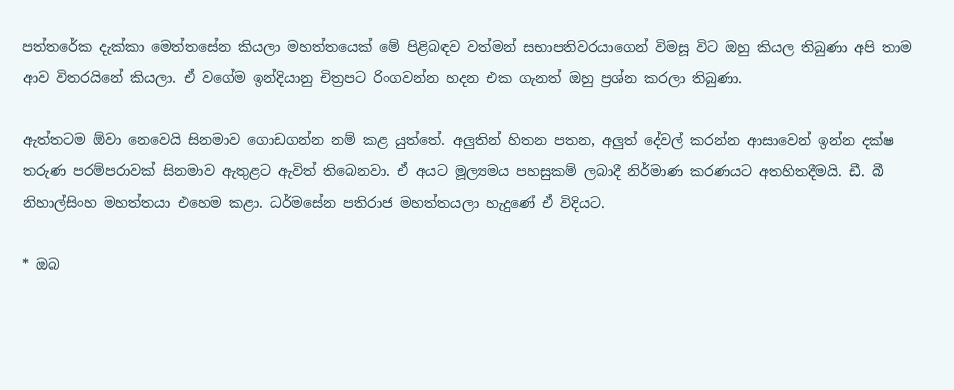පත්තරේක දැක්කා මෙත්තසේන කියලා මහත්තයෙක් මේ පිළිබඳව වත්මන් සභාපතිවරයාගෙන් විමසූ විට ඔහු කියල තිබුණා අපි තාම ආව විතරයිනේ කියලා. ඒ වගේම ඉන්දියානු චිත්‍රපට රිංගවන්න හදන එක ගැනත් ඔහු ප්‍රශ්න කරලා තිබුණා.

ඇත්තටම ඕවා නෙවෙයි සිනමාව ගොඩගන්න නම් කළ යුත්තේ. අලුතින් හිතන පතන, අලුත් දේවල් කරන්න ආසාවෙන් ඉන්න දක්ෂ තරුණ පරම්පරාවක් සිනමාව ඇතුළට ඇවිත් තිබෙනවා. ඒ අයට මූල්‍යමය පහසුකම් ලබාදී නිර්මාණ කරණයට අතහිතදීමයි. ඩී. බී නිහාල්සිංහ මහත්තයා එහෙම කළා. ධර්මසේන පතිරාජ මහත්තයලා හැදුණේ ඒ විදියට.

* ඔබ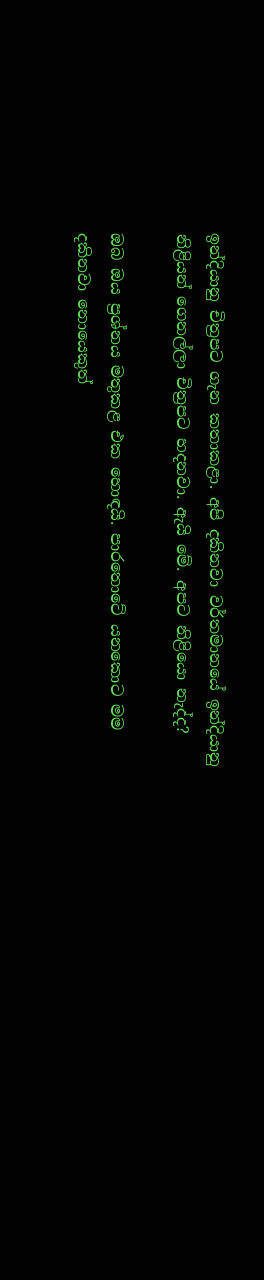ඉන්දියානු චිත්‍රපට ගැන කතාකළා. අපි දකිනවා වර්තමානයේ ඉන්දියානු නිළියන් ගෙනල්ලා චිත්‍රපට හදනවා. ඇයි මේ. අපට නිළියො නැද්ද?

ඔබ ඔය ප්‍රශ්නය මතුකළ එක හොඳයි. පාරතොටේ යනකොට මම දකිනවා නොයෙකුත්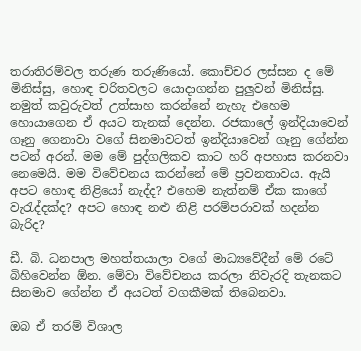තරාතිරම්වල තරුණ තරුණියෝ. කොච්චර ලස්සන ද මේ මිනිස්සු, හොඳ චරිතවලට යොදාගන්න පුලුවන් මිනිස්සු. නමුත් කවුරුවත් උත්සාහ කරන්නේ නැහැ එහෙම හොයාගෙන ඒ අයට තැනක් දෙන්න. රජකාලේ ඉන්දියාවෙන් ගෑනු ගෙනාවා වගේ සිනමාවටත් ඉන්දියාවෙන් ගෑනු ගේන්න පටන් අරන්. මම මේ පුද්ගලිකව කාට හරි අපහාස කරනවා නෙමෙයි. මම විවේචනය කරන්නේ මේ ප්‍රවනතාවය. ඇයි අපට හොඳ නිළියෝ නැද්ද? එහෙම නැත්නම් ඒක කාගේ වැරැද්දක්ද? අපට හොඳ නළු නිළි පරම්පරාවක් හදන්න බැරිද?

ඩී. බි. ධනපාල මහත්තයාලා වගේ මාධ්‍යවේදීන් මේ රටේ බිහිවෙන්න ඕන. මේවා විවේචනය කරලා නිවැරදි තැනකට සිනමාව ගේන්න ඒ අයටත් වගකීමක් තිබෙනවා.

ඔබ ඒ තරම් විශාල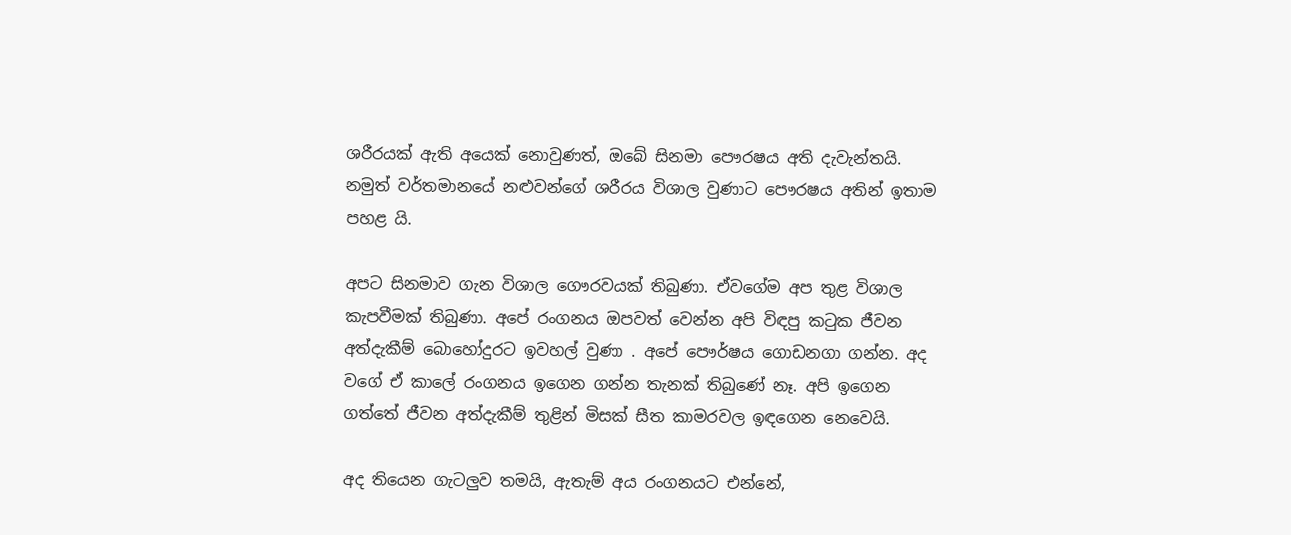ශරීරයක් ඇති අයෙක් නොවුණත්, ඔබේ සිනමා පෞරෂය අති දැවැන්තයි. නමුත් වර්තමානයේ නළුවන්ගේ ශරීරය විශාල වුණාට පෞරෂය අතින් ඉතාම පහළ යි.

අපට සිනමාව ගැන විශාල ගෞරවයක් තිබුණා. ඒවගේම අප තුළ විශාල කැපවීමක් තිබුණා. අපේ රංගනය ඔපවත් වෙන්න අපි විඳපු කටුක ජීවන අත්දැකීම් බොහෝදුරට ඉවහල් වුණා . අපේ පෞර්ෂය ගොඩනගා ගන්න. අද වගේ ඒ කාලේ රංගනය ඉගෙන ගන්න තැනක් තිබුණේ නෑ. අපි ඉගෙන ගත්තේ ජීවන අත්දැකීම් තුළින් මිසක් සීත කාමරවල ඉඳගෙන නෙවෙයි.

අද තියෙන ගැටලුව තමයි, ඇතැම් අය රංගනයට එන්නේ,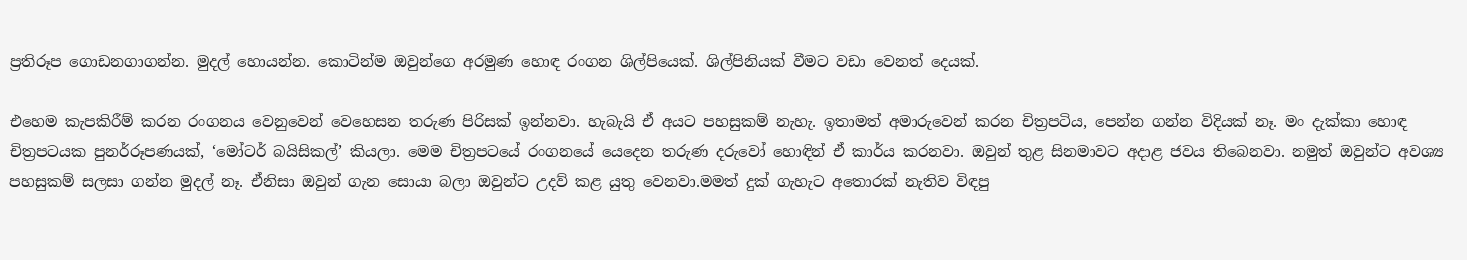ප්‍රතිරූප ගොඩනගාගන්න. මුදල් හොයන්න. කොටින්ම ඔවුන්ගෙ අරමුණ හොඳ රංගන ශිල්පියෙක්. ශිල්පිනියක් වීමට වඩා වෙනත් දෙයක්.

එහෙම කැපකිරීම් කරන රංගනය වෙනුවෙන් වෙහෙසන තරුණ පිරිසක් ඉන්නවා. හැබැයි ඒ අයට පහසුකම් නැහැ. ඉතාමත් අමාරුවෙන් කරන චිත්‍රපටිය, පෙන්න ගන්න විදියක් නෑ. මං දැක්කා හොඳ චිත්‍රපටයක පුනර්රූපණයක්, ‘මෝටර් බයිසිකල්’ කියලා. මෙම චිත්‍රපටයේ රංගනයේ යෙදෙන තරුණ දරුවෝ හොඳින් ඒ කාර්ය කරනවා. ඔවුන් තුළ සිනමාවට අදාළ ජවය තිබෙනවා. නමුත් ඔවුන්ට අවශ්‍ය පහසුකම් සලසා ගන්න මුදල් නෑ. ඒනිසා ඔවුන් ගැන සොයා බලා ඔවුන්ට උදව් කළ යුතු වෙනවා.මමත් දුක් ගැහැට අතොරක් නැතිව විඳපු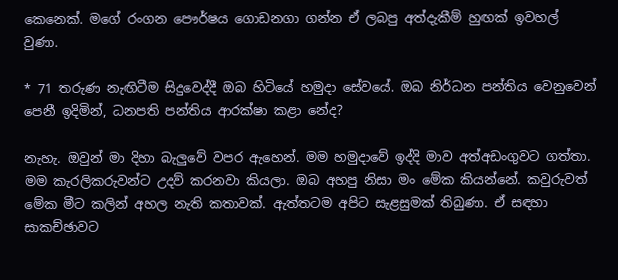කෙනෙක්. මගේ රංගන පෞර්ෂය ගොඩනගා ගන්න ඒ ලබපු අත්දැකීම් හුඟක් ඉවහල් වුණා.

* 71 තරුණ නැඟිටීම සිදුවෙද්දී ඔබ හිටියේ හමුදා සේවයේ. ඔබ නිර්ධන පන්තිය වෙනුවෙන් පෙනී ඉදිමින්, ධනපති පන්තිය ආරක්ෂා කළා නේද?

නැහැ. ඔවුන් මා දිහා බැලුවේ වපර ඇහෙන්. මම හමුදාවේ ඉද්දි මාව අත්අඩංගුවට ගත්තා. මම කැරලිකරුවන්ට උදව් කරනවා කියලා. ඔබ අහපු නිසා මං මේක කියන්නේ. කවුරුවත් මේක මීට කලින් අහල නැති කතාවක්. ඇත්තටම අපිට සැළසුමක් තිබුණා. ඒ සඳහා සාකච්ඡාවට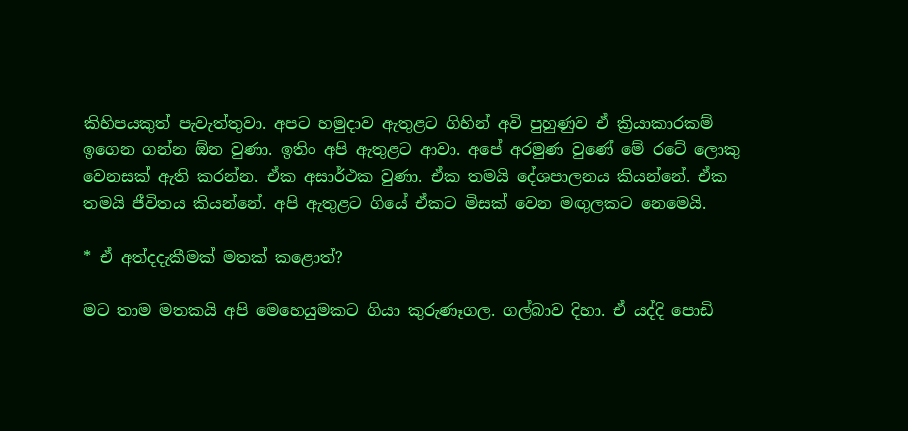කිහිපයකුත් පැවැත්තුවා. අපට හමුදාව ඇතුළට ගිහින් අවි පුහුණුව ඒ ක්‍රියාකාරකම් ඉගෙන ගන්න ඕන වුණා. ඉතිං අපි ඇතුළට ආවා. අපේ අරමුණ වුණේ මේ රටේ ලොකු වෙනසක් ඇති කරන්න. ඒක අසාර්ථක වුණා. ඒක තමයි දේශපාලනය කියන්නේ. ඒක තමයි ජීවිතය කියන්නේ. අපි ඇතුළට ගියේ ඒකට මිසක් වෙන මඟුලකට නෙමෙයි.

* ඒ අත්දදැකීමක් මතක් කළොත්?

මට තාම මතකයි අපි මෙහෙයුමකට ගියා කුරුණෑගල. ගල්බාව දිහා. ඒ යද්දි පොඩි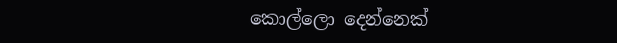කොල්ලො දෙන්නෙක්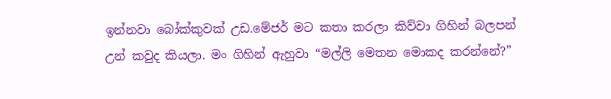ඉන්නවා බෝක්කුවක් උඩ.මේජර් මට කතා කරලා කිව්වා ගිහින් බලපන් උන් කවුද කියලා. මං ගිහින් ඇහුවා “මල්ලි මෙතන මොකද කරන්නේ?”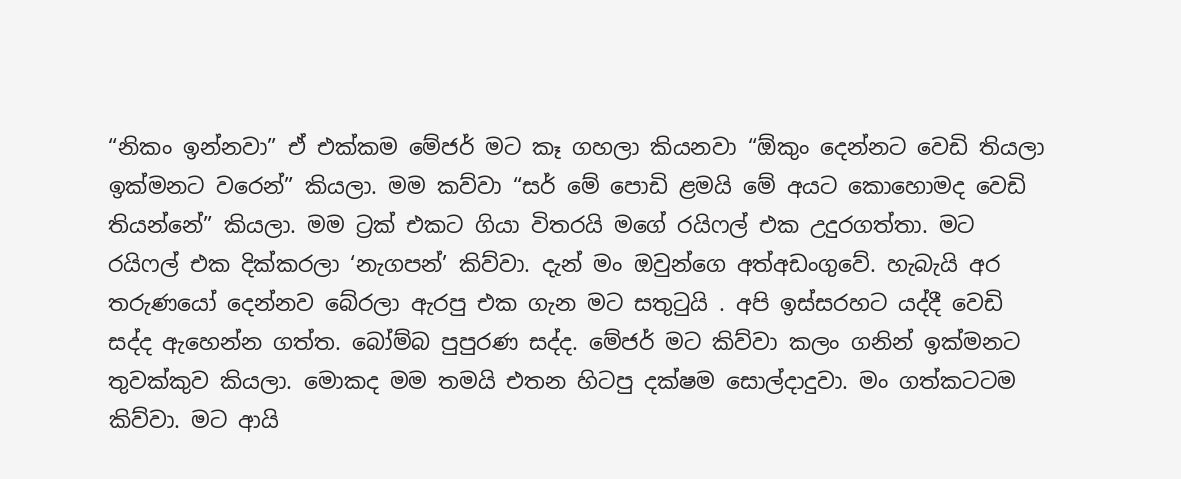“නිකං ඉන්නවා” ඒ එක්කම මේජර් මට කෑ ගහලා කියනවා “ඕකුං දෙන්නට වෙඩි තියලා ඉක්මනට වරෙන්” කියලා. මම කව්වා “සර් මේ පොඩි ළමයි මේ අයට කොහොමද වෙඩි තියන්නේ” කියලා. මම ට්‍රක් එකට ගියා විතරයි මගේ රයිෆල් එක උදුරගත්තා. මට රයිෆල් එක දික්කරලා ‘නැගපන්’ කිව්වා. දැන් මං ඔවුන්ගෙ අත්අඩංගුවේ. හැබැයි අර තරුණයෝ දෙන්නව බේරලා ඇරපු එක ගැන මට සතුටුයි . අපි ඉස්සරහට යද්දී වෙඩි සද්ද ඇහෙන්න ගත්ත. බෝම්බ පුපුරණ සද්ද. මේජර් මට කිව්වා කලං ගනින් ඉක්මනට තුවක්කුව කියලා. මොකද මම තමයි එතන හිටපු දක්ෂම සොල්දාදුවා. මං ගත්කටටම කිව්වා. මට ආයි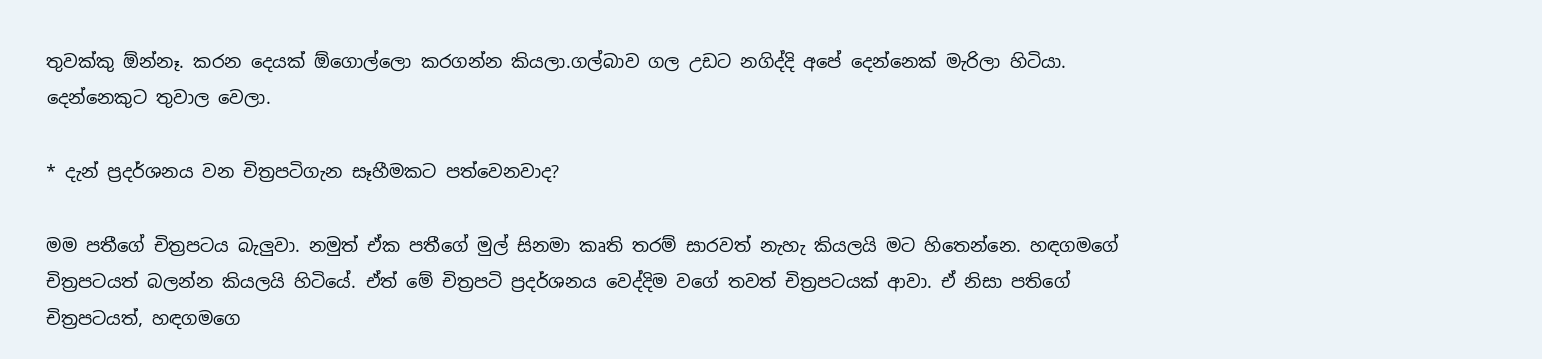තුවක්කු ඕන්නෑ. කරන දෙයක් ඕගොල්ලො කරගන්න කියලා.ගල්බාව ගල උඩට නගිද්දි අපේ දෙන්නෙක් මැරිලා හිටියා. දෙන්නෙකුට තුවාල වෙලා.

* දැන් ප්‍රදර්ශනය වන චිත්‍රපටිගැන සෑහීමකට පත්වෙනවාද?

මම පතීගේ චිත්‍රපටය බැලුවා. නමුත් ඒක පතීගේ මුල් සිනමා කෘති තරම් සාරවත් නැහැ කියලයි මට හිතෙන්නෙ. හඳගමගේ චිත්‍රපටයත් බලන්න කියලයි හිටියේ. ඒත් මේ චිත්‍රපටි ප්‍රදර්ශනය වෙද්දිම වගේ තවත් චිත්‍රපටයක් ආවා‍. ඒ නිසා පතිගේ චිත්‍රපටයත්, හඳගමගෙ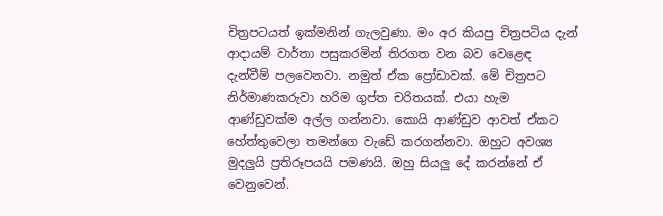චිත්‍රපටයත් ඉක්මනින් ගැලවුණා. මං අර කියපු චිත්‍රපටිය දැන් ආදායම් වාර්තා පසුකරමින් තිරගත වන බව වෙළෙඳ දැන්වීම් පලවෙනවා. නමුත් ඒක ප්‍රෝඩාවක්. මේ චිත්‍රපට නිර්මාණකරුවා හරිම ගුප්ත චරිතයක්. එයා හැම ආණ්ඩුවක්ම අල්ල ගන්නවා. කොයි ආණ්ඩුව ආවත් ඒකට හේත්තුවෙලා තමන්ගෙ වැඩේ කරගන්නවා. ඔහුට අවශ්‍ය මුදලුයි ප්‍රතිරූපයයි පමණයි. ඔහු සියලු දේ කරන්නේ ඒ වෙනුවෙන්.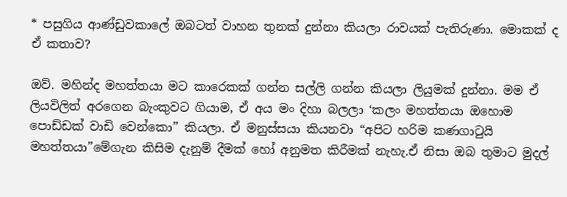* පසුගිය ආණ්ඩුවකාලේ ඔබටත් වාහන තුනක් දුන්නා කියලා රාවයක් පැතිරුණා. මොකක් ද ඒ කතාව?

ඔව්. මහින්ද මහත්තයා මට කාරෙකක් ගන්න සල්ලි ගන්න කියලා ලියුමක් දුන්නා. මම ඒ ලියවිලිත් අරගෙන බැංකුවට ගියාම, ඒ අය මං දිහා බලලා ‘කලං මහත්තයා ඔහොම පොඩ්ඩක් වාඩි වෙන්කො” කියලා. ඒ මනුස්සයා කියනවා “අපිට හරිම කණගාටුයි මහත්තයා”මේගැන කිසිම දැනුම් දීමක් හෝ අනුමත කිරීමක් නැහැ.ඒ නිසා ඔබ තුමාට මුදල්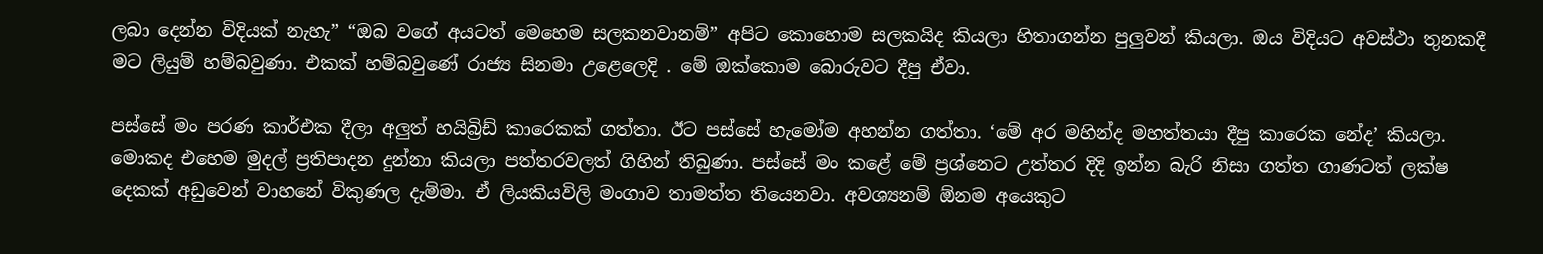ලබා දෙන්න විදියක් නැහැ” “ඔබ වගේ අයටත් මෙහෙම සලකනවානම්” අපිට කොහොම සලකයිද කියලා හිතාගන්න පුලුවන් කියලා. ඔය විදියට අවස්ථා තුනකදී මට ලියුම් හම්බවුණා. එකක් හම්බවුණේ රාජ්‍ය සිනමා උළෙලෙදි . මේ ඔක්කොම බොරුවට දීපු ඒවා.

පස්සේ මං පරණ කාර්එක දීලා අලුත් හයිබ්‍රිඩ් කාරෙකක් ගත්තා. ඊට පස්සේ හැමෝම අහන්න ගත්තා. ‘මේ අර මහින්ද මහත්තයා දීපු කාරෙක නේද’ කියලා. මොකද එහෙම මුදල් ප්‍රතිපාදන දුන්නා කියලා පත්තරවලත් ගිහින් තිබුණා. පස්සේ මං කළේ මේ ප්‍රශ්නෙට උත්තර දිදි ඉන්න බැරි නිසා ගත්ත ගාණටත් ලක්ෂ දෙකක් අඩුවෙන් වාහනේ විකුණල දැම්මා. ඒ ලියකියවිලි මංගාව තාමත්ත තියෙනවා. අවශ්‍යනම් ඕනම අයෙකුට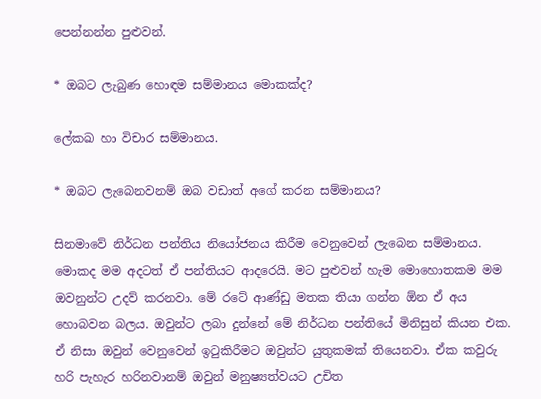පෙන්නන්න පුළුවන්.

* ඔබට ලැබුණ හොඳම සම්මානය මොකක්ද?

ලේකඛ හා විචාර සම්මානය.

* ඔබට ලැබෙනවනම් ඔබ වඩාත් අගේ කරන සම්මානය?

සිනමාවේ නිර්ධන පන්තිය නියෝජනය කිරීම වෙනුවෙන් ලැබෙන සම්මානය. මොකද මම අදටත් ඒ පන්තියට ආදරෙයි. මට පුළුවන් හැම මොහොතකම මම ඔවනුන්ට උදව් කරනවා. මේ රටේ ආණ්ඩු මතක තියා ගන්න ඕන ඒ අය හොබවන බලය. ඔවුන්ට ලබා දුන්නේ මේ නිර්ධන පන්තියේ මිනිසුන් කියන එක. ඒ නිසා ඔවුන් වෙනුවෙන් ඉටුකිරීමට ඔවුන්ට යුතුකමක් තියෙනවා. ඒක කවුරු හරි පැහැර හරිනවානම් ඔවුන් මනුෂ්‍යත්වයට උචිත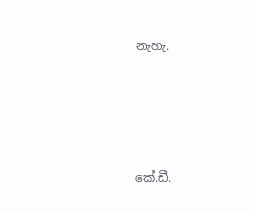නැහැ.





කේ.ඩී.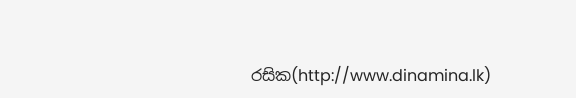රසික(http://www.dinamina.lk)